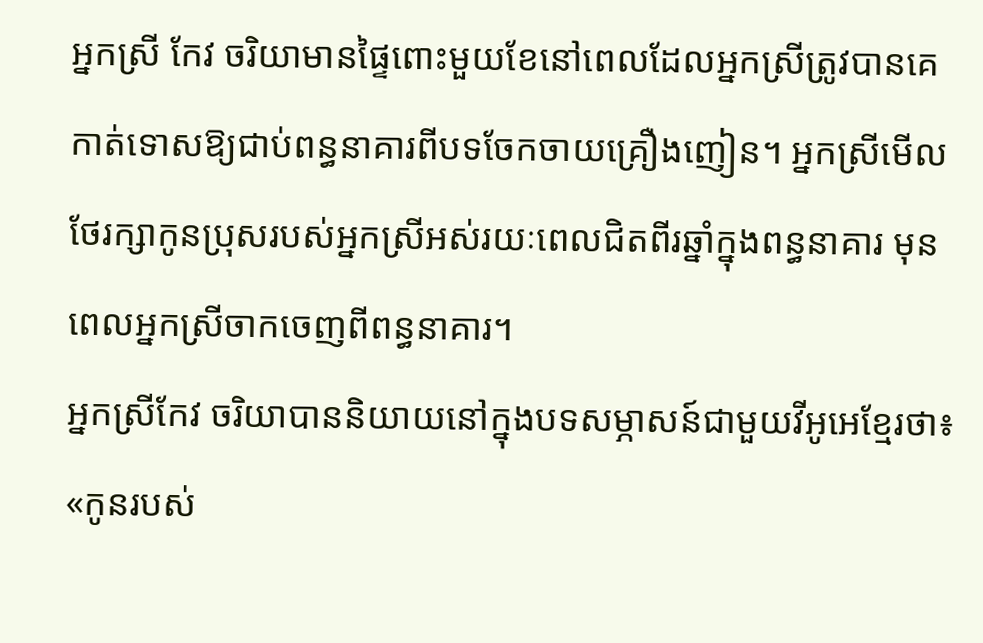អ្នកស្រី កែវ ចរិយាមានផ្ទៃពោះមួយខែនៅពេលដែលអ្នកស្រីត្រូវបានគេកាត់ទោសឱ្យជាប់ពន្ធនាគារពីបទចែកចាយគ្រឿងញៀន។ អ្នកស្រីមើលថែរក្សាកូនប្រុសរបស់អ្នកស្រីអស់រយៈពេលជិតពីរឆ្នាំក្នុងពន្ធនាគារ មុនពេលអ្នកស្រីចាកចេញពីពន្ធនាគារ។
អ្នកស្រីកែវ ចរិយាបាននិយាយនៅក្នុងបទសម្ភាសន៍ជាមួយវីអូអេខ្មែរថា៖
«កូនរបស់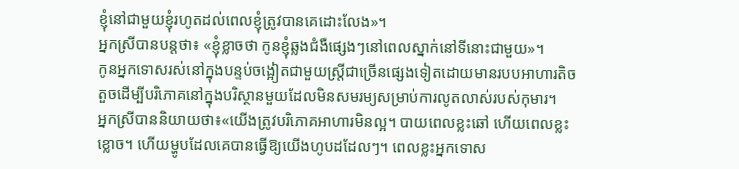ខ្ញុំនៅជាមួយខ្ញុំរហូតដល់ពេលខ្ញុំត្រូវបានគេដោះលែង»។
អ្នកស្រីបានបន្តថា៖ «ខ្ញុំខ្លាចថា កូនខ្ញុំឆ្លងជំងឺផ្សេងៗនៅពេលស្នាក់នៅទីនោះជាមួយ»។
កូនអ្នកទោសរស់នៅក្នុងបន្ទប់ចង្អៀតជាមួយស្ត្រីជាច្រើនផ្សេងទៀតដោយមានរបបអាហារតិចតួចដើម្បីបរិភោគនៅក្នុងបរិស្ថានមួយដែលមិនសមរម្យសម្រាប់ការលូតលាស់របស់កុមារ។
អ្នកស្រីបាននិយាយថា៖«យើងត្រូវបរិភោគអាហារមិនល្អ។ បាយពេលខ្លះឆៅ ហើយពេលខ្លះខ្លោច។ ហើយម្ហូបដែលគេបានធ្វើឱ្យយើងហូបដដែលៗ។ ពេលខ្លះអ្នកទោស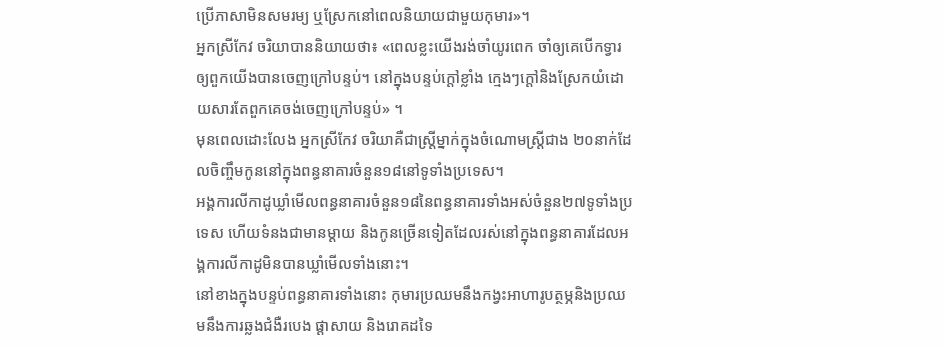ប្រើភាសាមិនសមរម្យ ឬស្រែកនៅពេលនិយាយជាមួយកុមារ»។
អ្នកស្រីកែវ ចរិយាបាននិយាយថា៖ «ពេលខ្លះយើងរង់ចាំយូរពេក ចាំឲ្យគេបើកទ្វារឲ្យពួកយើងបានចេញក្រៅបន្ទប់។ នៅក្នុងបន្ទប់ក្តៅខ្លាំង ក្មេងៗក្តៅនិងស្រែកយំដោយសារតែពួកគេចង់ចេញក្រៅបន្ទប់» ។
មុនពេលដោះលែង អ្នកស្រីកែវ ចរិយាគឺជាស្ត្រីម្នាក់ក្នុងចំណោមស្ត្រីជាង ២០នាក់ដែលចិញ្ចឹមកូននៅក្នុងពន្ធនាគារចំនួន១៨នៅទូទាំងប្រទេស។
អង្គការលីកាដូឃ្លាំមើលពន្ធនាគារចំនួន១៨នៃពន្ធនាគារទាំងអស់ចំនួន២៧ទូទាំងប្រទេស ហើយទំនងជាមានម្តាយ និងកូនច្រើនទៀតដែលរស់នៅក្នុងពន្ធនាគារដែលអង្គការលីកាដូមិនបានឃ្លាំមើលទាំងនោះ។
នៅខាងក្នុងបន្ទប់ពន្ធនាគារទាំងនោះ កុមារប្រឈមនឹងកង្វះអាហារូបត្ថម្ភនិងប្រឈមនឹងការឆ្លងជំងឺរបេង ផ្តាសាយ និងរោគដទៃ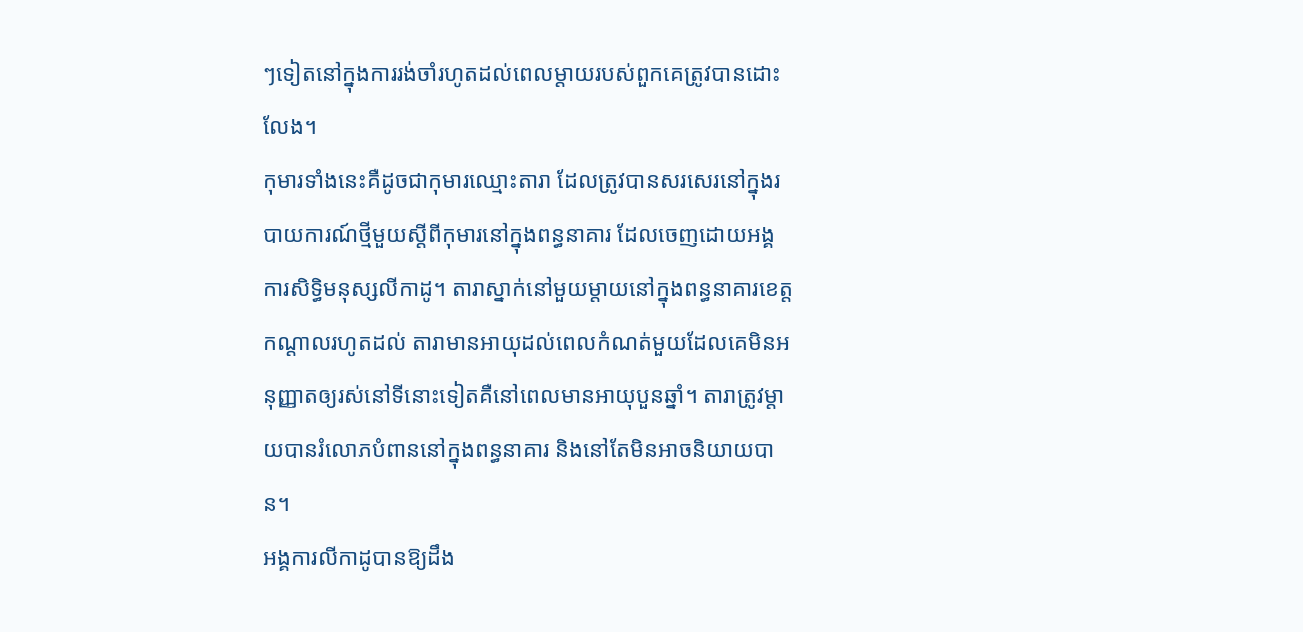ៗទៀតនៅក្នុងការរង់ចាំរហូតដល់ពេលម្តាយរបស់ពួកគេត្រូវបានដោះលែង។
កុមារទាំងនេះគឺដូចជាកុមារឈ្មោះតារា ដែលត្រូវបានសរសេរនៅក្នុងរបាយការណ៍ថ្មីមួយស្តីពីកុមារនៅក្នុងពន្ធនាគារ ដែលចេញដោយអង្គការសិទ្ធិមនុស្សលីកាដូ។ តារាស្នាក់នៅមួយម្តាយនៅក្នុងពន្ធនាគារខេត្តកណ្តាលរហូតដល់ តារាមានអាយុដល់ពេលកំណត់មួយដែលគេមិនអនុញ្ញាតឲ្យរស់នៅទីនោះទៀតគឺនៅពេលមានអាយុបួនឆ្នាំ។ តារាត្រូវម្តាយបានរំលោភបំពាននៅក្នុងពន្ធនាគារ និងនៅតែមិនអាចនិយាយបាន។
អង្គការលីកាដូបានឱ្យដឹង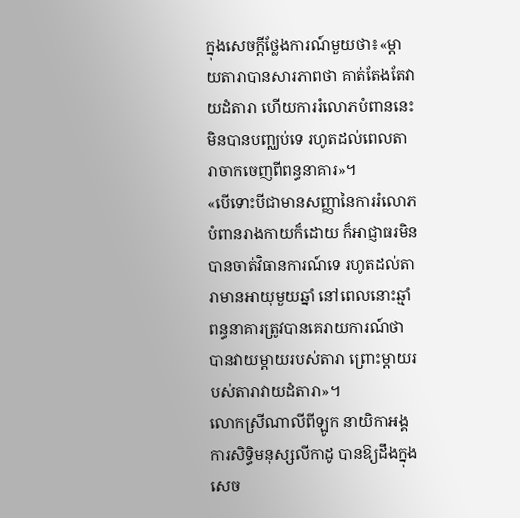ក្នុងសេចក្តីថ្លែងការណ៍មួយថា៖«ម្តាយតារាបានសារភាពថា គាត់តែងតែវាយដំតារា ហើយការរំលោភបំពាននេះមិនបានបញ្ឈប់ទេ រហូតដល់ពេលតារាចាកចេញពីពន្ធនាគារ»។
«បើទោះបីជាមានសញ្ញានៃការរំលោភបំពានរាងកាយក៏ដោយ ក៏អាជ្ញាធរមិនបានចាត់វិធានការណ៍ទេ រហូតដល់តារាមានអាយុមួយឆ្នាំ នៅពេលនោះឆ្មាំពន្ធនាគារត្រូវបានគេរាយការណ៍ថា បានវាយម្ដាយរបស់តារា ព្រោះម្តាយរបស់តារាវាយដំតារា»។
លោកស្រីណាលីពីឡូក នាយិកាអង្គការសិទ្ធិមនុស្សលីកាដូ បានឱ្យដឹងក្នុងសេច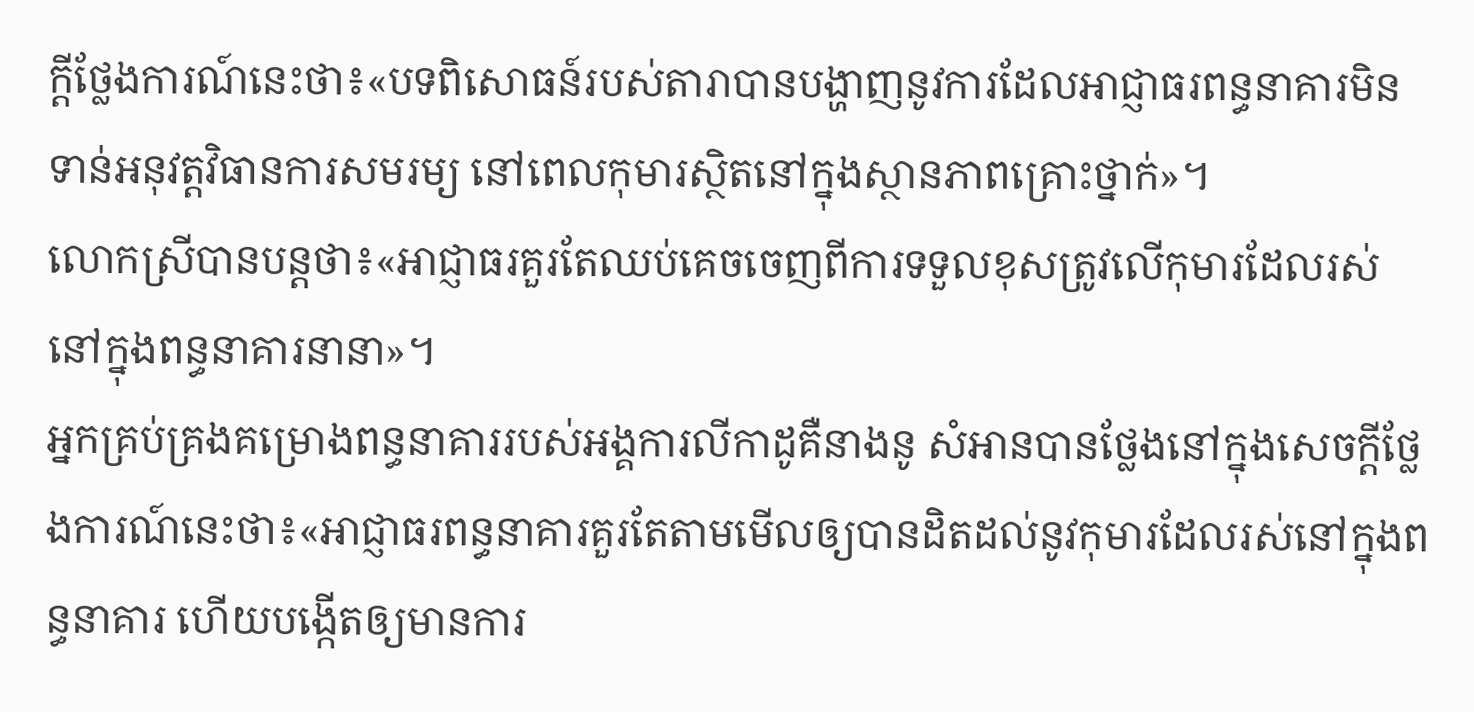ក្តីថ្លែងការណ៍នេះថា៖«បទពិសោធន៍របស់តារាបានបង្ហាញនូវការដែលអាជ្ញាធរពន្ធនាគារមិនទាន់អនុវត្តវិធានការសមរម្យ នៅពេលកុមារស្ថិតនៅក្នុងស្ថានភាពគ្រោះថ្នាក់»។
លោកស្រីបានបន្តថា៖«អាជ្ញាធរគួរតែឈប់គេចចេញពីការទទួលខុសត្រូវលើកុមារដែលរស់នៅក្នុងពន្ធនាគារនានា»។
អ្នកគ្រប់គ្រងគម្រោងពន្ធនាគាររបស់អង្គការលីកាដូគឺនាងនូ សំអានបានថ្លែងនៅក្នុងសេចក្តីថ្លែងការណ៍នេះថា៖«អាជ្ញាធរពន្ធនាគារគួរតែតាមមើលឲ្យបានដិតដល់នូវកុមារដែលរស់នៅក្នុងពន្ធនាគារ ហើយបង្កើតឲ្យមានការ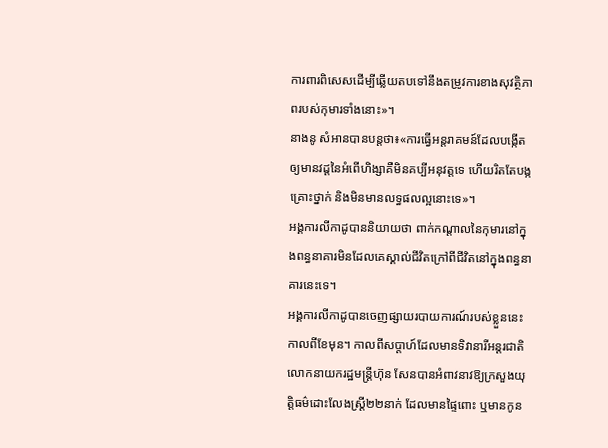ការពារពិសេសដើម្បីឆ្លើយតបទៅនឹងតម្រូវការខាងសុវត្ថិភាពរបស់កុមារទាំងនោះ»។
នាងនូ សំអានបានបន្តថា៖«ការធ្វើអន្តរាគមន៍ដែលបង្កើតឲ្យមានវដ្ដនៃអំពើហិង្សាគឺមិនគប្បីអនុវត្តទេ ហើយរិតតែបង្កគ្រោះថ្នាក់ និងមិនមានលទ្ធផលល្អនោះទេ»។
អង្គការលីកាដូបាននិយាយថា ពាក់កណ្តាលនៃកុមារនៅក្នុងពន្ធនាគារមិនដែលគេស្គាល់ជីវិតក្រៅពីជីវិតនៅក្នុងពន្ធនាគារនេះទេ។
អង្គការលីកាដូបានចេញផ្សាយរបាយការណ៍របស់ខ្លួននេះកាលពីខែមុន។ កាលពីសប្តាហ៍ដែលមានទិវានារីអន្តរជាតិ លោកនាយករដ្ឋមន្រ្តីហ៊ុន សែនបានអំពាវនាវឱ្យក្រសួងយុត្តិធម៌ដោះលែងស្ត្រី២២នាក់ ដែលមានផ្ទៃពោះ ឬមានកូន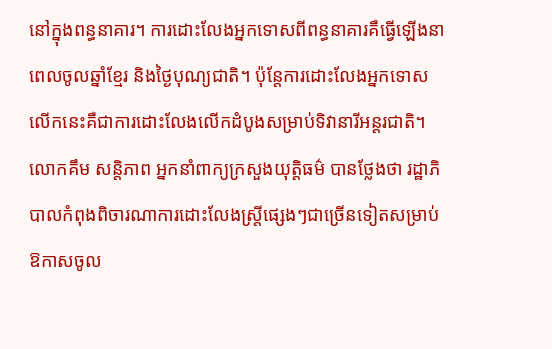នៅក្នុងពន្ធនាគារ។ ការដោះលែងអ្នកទោសពីពន្ធនាគារគឺធ្វើឡើងនាពេលចូលឆ្នាំខ្មែរ និងថ្ងៃបុណ្យជាតិ។ ប៉ុន្តែការដោះលែងអ្នកទោសលើកនេះគឺជាការដោះលែងលើកដំបូងសម្រាប់ទិវានារីអន្តរជាតិ។
លោកគឹម សន្តិភាព អ្នកនាំពាក្យក្រសួងយុត្តិធម៌ បានថ្លែងថា រដ្ឋាភិបាលកំពុងពិចារណាការដោះលែងស្ត្រីផ្សេងៗជាច្រើនទៀតសម្រាប់ឱកាសចូល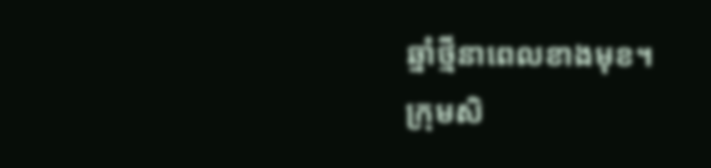ឆ្នាំថ្មីនាពេលខាងមុខ។
ក្រុមសិ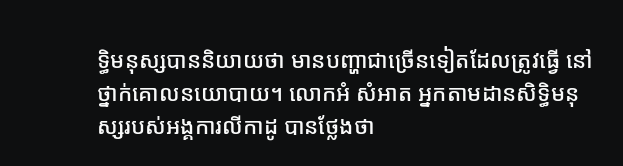ទ្ធិមនុស្សបាននិយាយថា មានបញ្ហាជាច្រើនទៀតដែលត្រូវធ្វើ នៅថ្នាក់គោលនយោបាយ។ លោកអំ សំអាត អ្នកតាមដានសិទ្ធិមនុស្សរបស់អង្គការលីកាដូ បានថ្លែងថា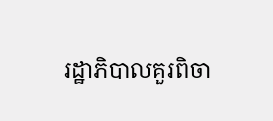រដ្ឋាភិបាលគួរពិចា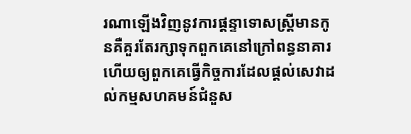រណាឡើងវិញនូវការផ្តន្ទាទោសស្ត្រីមានកូនគឺគួរតែរក្សាទុកពួកគេនៅក្រៅពន្ធនាគារ ហើយឲ្យពួកគេធ្វើកិច្ចការដែលផ្តល់សេវាដល់កម្មសហគមន៍ជំនួស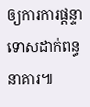ឲ្យការការផ្តន្ទាទោសដាក់ពន្ធនាគារ៕